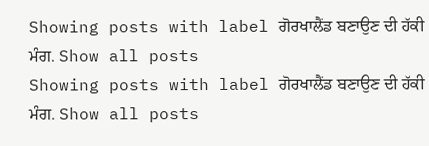Showing posts with label ਗੋਰਖਾਲੈਂਡ ਬਣਾਉਣ ਦੀ ਹੱਕੀ ਮੰਗ. Show all posts
Showing posts with label ਗੋਰਖਾਲੈਂਡ ਬਣਾਉਣ ਦੀ ਹੱਕੀ ਮੰਗ. Show all posts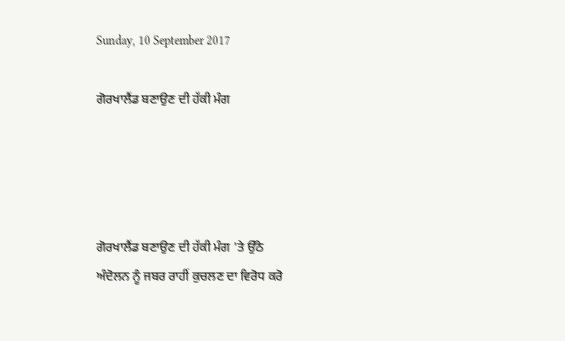Sunday, 10 September 2017

ਗੋਰਖਾਲੈਂਡ ਬਣਾਉਣ ਦੀ ਹੱਕੀ ਮੰਗ




ਗੋਰਖਾਲੈਂਡ ਬਣਾਉਣ ਦੀ ਹੱਕੀ ਮੰਗ 'ਤੇ ਉੱਠੇ
ਅੰਦੋਲਨ ਨੂੰ ਜਬਰ ਰਾਹੀਂ ਕੁਚਲਣ ਦਾ ਵਿਰੋਧ ਕਰੋ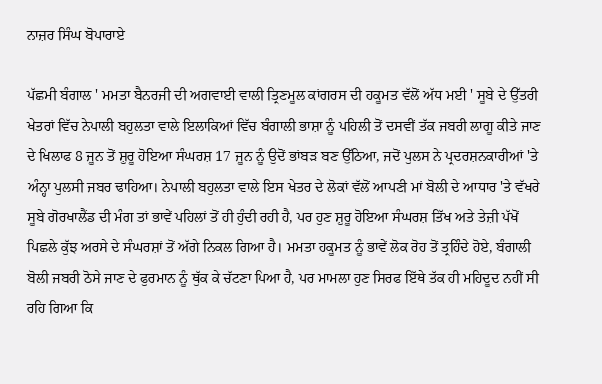ਨਾਜ਼ਰ ਸਿੰਘ ਬੋਪਾਰਾਏ

ਪੱਛਮੀ ਬੰਗਾਲ ' ਮਮਤਾ ਬੈਨਰਜੀ ਦੀ ਅਗਵਾਈ ਵਾਲੀ ਤ੍ਰਿਣਮੂਲ ਕਾਂਗਰਸ ਦੀ ਹਕੂਮਤ ਵੱਲੋਂ ਅੱਧ ਮਈ ' ਸੂਬੇ ਦੇ ਉੱਤਰੀ ਖੇਤਰਾਂ ਵਿੱਚ ਨੇਪਾਲੀ ਬਹੁਲਤਾ ਵਾਲੇ ਇਲਾਕਿਆਂ ਵਿੱਚ ਬੰਗਾਲੀ ਭਾਸ਼ਾ ਨੂੰ ਪਹਿਲੀ ਤੋਂ ਦਸਵੀਂ ਤੱਕ ਜਬਰੀ ਲਾਗੂ ਕੀਤੇ ਜਾਣ ਦੇ ਖਿਲਾਫ 8 ਜੂਨ ਤੋਂ ਸ਼ੁਰੂ ਹੋਇਆ ਸੰਘਰਸ਼ 17 ਜੂਨ ਨੂੰ ਉਦੋਂ ਭਾਂਬੜ ਬਣ ਉੱਠਿਆ, ਜਦੋਂ ਪੁਲਸ ਨੇ ਪ੍ਰਦਰਸ਼ਨਕਾਰੀਆਂ 'ਤੇ ਅੰਨ੍ਹਾ ਪੁਲਸੀ ਜਬਰ ਢਾਹਿਆ। ਨੇਪਾਲੀ ਬਹੁਲਤਾ ਵਾਲੇ ਇਸ ਖੇਤਰ ਦੇ ਲੋਕਾਂ ਵੱਲੋਂ ਆਪਣੀ ਮਾਂ ਬੋਲੀ ਦੇ ਆਧਾਰ 'ਤੇ ਵੱਖਰੇ ਸੂਬੇ ਗੋਰਖਾਲੈਂਡ ਦੀ ਮੰਗ ਤਾਂ ਭਾਵੇਂ ਪਹਿਲਾਂ ਤੋਂ ਹੀ ਹੁੰਦੀ ਰਹੀ ਹੈ, ਪਰ ਹੁਣ ਸ਼ੁਰੂ ਹੋਇਆ ਸੰਘਰਸ਼ ਤਿੱਖ ਅਤੇ ਤੇਜ਼ੀ ਪੱਖੋਂ ਪਿਛਲੇ ਕੁੱਝ ਅਰਸੇ ਦੇ ਸੰਘਰਸ਼ਾਂ ਤੋਂ ਅੱਗੇ ਨਿਕਲ ਗਿਆ ਹੈ। ਮਮਤਾ ਹਕੂਮਤ ਨੂੰ ਭਾਵੇਂ ਲੋਕ ਰੋਹ ਤੋਂ ਤ੍ਰਹਿੰਦੇ ਹੋਏ, ਬੰਗਾਲੀ ਬੋਲੀ ਜਬਰੀ ਠੋਸੇ ਜਾਣ ਦੇ ਫੁਰਮਾਨ ਨੂੰ ਥੁੱਕ ਕੇ ਚੱਟਣਾ ਪਿਆ ਹੈ, ਪਰ ਮਾਮਲਾ ਹੁਣ ਸਿਰਫ ਇੱਥੇ ਤੱਕ ਹੀ ਮਹਿਦੂਦ ਨਹੀਂ ਸੀ ਰਹਿ ਗਿਆ ਕਿ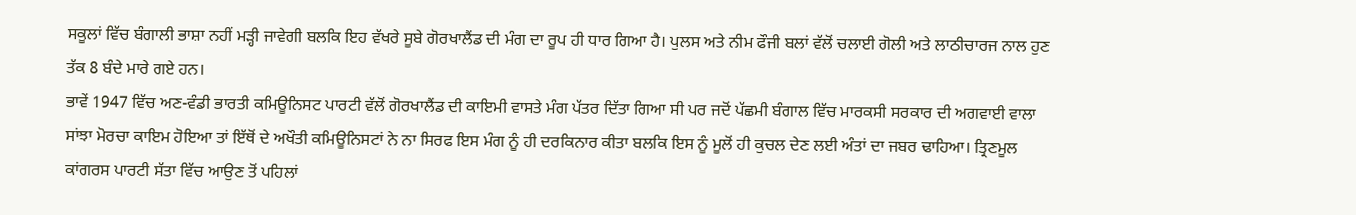ਸਕੂਲਾਂ ਵਿੱਚ ਬੰਗਾਲੀ ਭਾਸ਼ਾ ਨਹੀਂ ਮੜ੍ਹੀ ਜਾਵੇਗੀ ਬਲਕਿ ਇਹ ਵੱਖਰੇ ਸੂਬੇ ਗੋਰਖਾਲੈਂਡ ਦੀ ਮੰਗ ਦਾ ਰੂਪ ਹੀ ਧਾਰ ਗਿਆ ਹੈ। ਪੁਲਸ ਅਤੇ ਨੀਮ ਫੌਜੀ ਬਲਾਂ ਵੱਲੋਂ ਚਲਾਈ ਗੋਲੀ ਅਤੇ ਲਾਠੀਚਾਰਜ ਨਾਲ ਹੁਣ ਤੱਕ 8 ਬੰਦੇ ਮਾਰੇ ਗਏ ਹਨ।
ਭਾਵੇਂ 1947 ਵਿੱਚ ਅਣ-ਵੰਡੀ ਭਾਰਤੀ ਕਮਿਊਨਿਸਟ ਪਾਰਟੀ ਵੱਲੋਂ ਗੋਰਖਾਲੈਂਡ ਦੀ ਕਾਇਮੀ ਵਾਸਤੇ ਮੰਗ ਪੱਤਰ ਦਿੱਤਾ ਗਿਆ ਸੀ ਪਰ ਜਦੋਂ ਪੱਛਮੀ ਬੰਗਾਲ ਵਿੱਚ ਮਾਰਕਸੀ ਸਰਕਾਰ ਦੀ ਅਗਵਾਈ ਵਾਲਾ ਸਾਂਝਾ ਮੋਰਚਾ ਕਾਇਮ ਹੋਇਆ ਤਾਂ ਇੱਥੋਂ ਦੇ ਅਖੌਤੀ ਕਮਿਊਨਿਸਟਾਂ ਨੇ ਨਾ ਸਿਰਫ ਇਸ ਮੰਗ ਨੂੰ ਹੀ ਦਰਕਿਨਾਰ ਕੀਤਾ ਬਲਕਿ ਇਸ ਨੂੰ ਮੂਲੋਂ ਹੀ ਕੁਚਲ ਦੇਣ ਲਈ ਅੰਤਾਂ ਦਾ ਜਬਰ ਢਾਹਿਆ। ਤ੍ਰਿਣਮੂਲ ਕਾਂਗਰਸ ਪਾਰਟੀ ਸੱਤਾ ਵਿੱਚ ਆਉਣ ਤੋਂ ਪਹਿਲਾਂ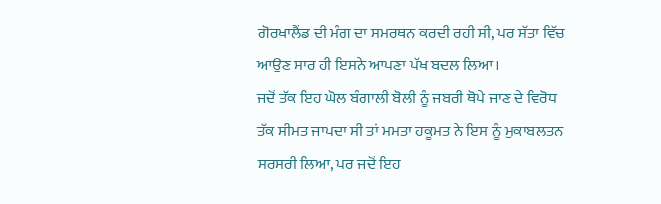ਗੋਰਖਾਲੈਂਡ ਦੀ ਮੰਗ ਦਾ ਸਮਰਥਨ ਕਰਦੀ ਰਹੀ ਸੀ, ਪਰ ਸੱਤਾ ਵਿੱਚ ਆਉਣ ਸਾਰ ਹੀ ਇਸਨੇ ਆਪਣਾ ਪੱਖ ਬਦਲ ਲਿਆ।
ਜਦੋਂ ਤੱਕ ਇਹ ਘੋਲ ਬੰਗਾਲੀ ਬੋਲੀ ਨੂੰ ਜਬਰੀ ਥੋਪੇ ਜਾਣ ਦੇ ਵਿਰੋਧ ਤੱਕ ਸੀਮਤ ਜਾਪਦਾ ਸੀ ਤਾਂ ਮਮਤਾ ਹਕੂਮਤ ਨੇ ਇਸ ਨੂੰ ਮੁਕਾਬਲਤਨ ਸਰਸਰੀ ਲਿਆ, ਪਰ ਜਦੋਂ ਇਹ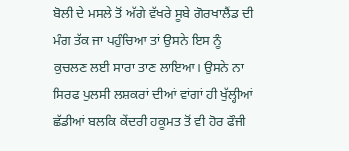ਬੋਲੀ ਦੇ ਮਸਲੇ ਤੋਂ ਅੱਗੇ ਵੱਖਰੇ ਸੂਬੇ ਗੋਰਖਾਲੈਂਡ ਦੀ ਮੰਗ ਤੱਕ ਜਾ ਪਹੁੰਚਿਆ ਤਾਂ ਉਸਨੇ ਇਸ ਨੂੰ ਕੁਚਲਣ ਲਈ ਸਾਰਾ ਤਾਣ ਲਾਇਆ। ਉਸਨੇ ਨਾ ਸਿਰਫ ਪੁਲਸੀ ਲਸ਼ਕਰਾਂ ਦੀਆਂ ਵਾਂਗਾਂ ਹੀ ਖੁੱਲ੍ਹੀਆਂ ਛੱਡੀਆਂ ਬਲਕਿ ਕੇਂਦਰੀ ਹਕੂਮਤ ਤੋਂ ਵੀ ਹੋਰ ਫੌਜੀ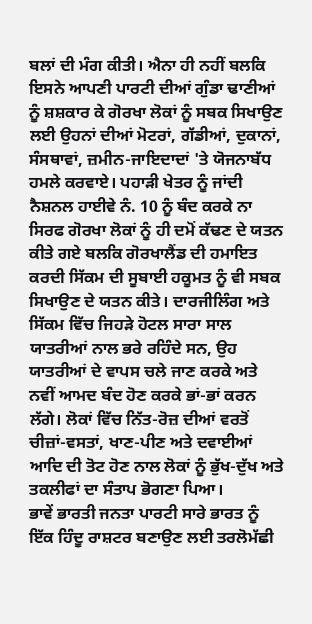ਬਲਾਂ ਦੀ ਮੰਗ ਕੀਤੀ। ਐਨਾ ਹੀ ਨਹੀਂ ਬਲਕਿ ਇਸਨੇ ਆਪਣੀ ਪਾਰਟੀ ਦੀਆਂ ਗੁੰਡਾ ਢਾਣੀਆਂ ਨੂੰ ਸ਼ਸ਼ਕਾਰ ਕੇ ਗੋਰਖਾ ਲੋਕਾਂ ਨੂੰ ਸਬਕ ਸਿਖਾਉਣ ਲਈ ਉਹਨਾਂ ਦੀਆਂ ਮੋਟਰਾਂ, ਗੱਡੀਆਂ, ਦੁਕਾਨਾਂ, ਸੰਸਥਾਵਾਂ, ਜ਼ਮੀਨ-ਜਾਇਦਾਦਾਂ 'ਤੇ ਯੋਜਨਾਬੱਧ ਹਮਲੇ ਕਰਵਾਏ। ਪਹਾੜੀ ਖੇਤਰ ਨੂੰ ਜਾਂਦੀ ਨੈਸ਼ਨਲ ਹਾਈਵੇ ਨੰ. 10 ਨੂੰ ਬੰਦ ਕਰਕੇ ਨਾ ਸਿਰਫ ਗੋਰਖਾ ਲੋਕਾਂ ਨੂੰ ਹੀ ਦਮੋਂ ਕੱਢਣ ਦੇ ਯਤਨ ਕੀਤੇ ਗਏ ਬਲਕਿ ਗੋਰਖਾਲੈਂਡ ਦੀ ਹਮਾਇਤ ਕਰਦੀ ਸਿੱਕਮ ਦੀ ਸੂਬਾਈ ਹਕੂਮਤ ਨੂੰ ਵੀ ਸਬਕ ਸਿਖਾਉਣ ਦੇ ਯਤਨ ਕੀਤੇ। ਦਾਰਜੀਲਿੰਗ ਅਤੇ ਸਿੱਕਮ ਵਿੱਚ ਜਿਹੜੇ ਹੋਟਲ ਸਾਰਾ ਸਾਲ ਯਾਤਰੀਆਂ ਨਾਲ ਭਰੇ ਰਹਿੰਦੇ ਸਨ, ਉਹ ਯਾਤਰੀਆਂ ਦੇ ਵਾਪਸ ਚਲੇ ਜਾਣ ਕਰਕੇ ਅਤੇ ਨਵੀਂ ਆਮਦ ਬੰਦ ਹੋਣ ਕਰਕੇ ਭਾਂ-ਭਾਂ ਕਰਨ ਲੱਗੇ। ਲੋਕਾਂ ਵਿੱਚ ਨਿੱਤ-ਰੋਜ਼ ਦੀਆਂ ਵਰਤੋਂ ਚੀਜ਼ਾਂ-ਵਸਤਾਂ, ਖਾਣ-ਪੀਣ ਅਤੇ ਦਵਾਈਆਂ ਆਦਿ ਦੀ ਤੋਟ ਹੋਣ ਨਾਲ ਲੋਕਾਂ ਨੂੰ ਭੁੱਖ-ਦੁੱਖ ਅਤੇ ਤਕਲੀਫਾਂ ਦਾ ਸੰਤਾਪ ਭੋਗਣਾ ਪਿਆ।
ਭਾਵੇਂ ਭਾਰਤੀ ਜਨਤਾ ਪਾਰਟੀ ਸਾਰੇ ਭਾਰਤ ਨੂੰ ਇੱਕ ਹਿੰਦੂ ਰਾਸ਼ਟਰ ਬਣਾਉਣ ਲਈ ਤਰਲੋਮੱਛੀ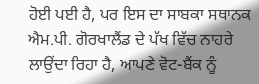ਹੋਈ ਪਈ ਹੈ, ਪਰ ਇਸ ਦਾ ਸਾਬਕਾ ਸਥਾਨਕ ਐਮ.ਪੀ. ਗੋਰਖਾਲੈਂਡ ਦੇ ਪੱਖ ਵਿੱਚ ਨਾਹਰੇ ਲਾਉਂਦਾ ਰਿਹਾ ਹੈ, ਆਪਣੇ ਵੋਟ-ਬੈਂਕ ਨੂੰ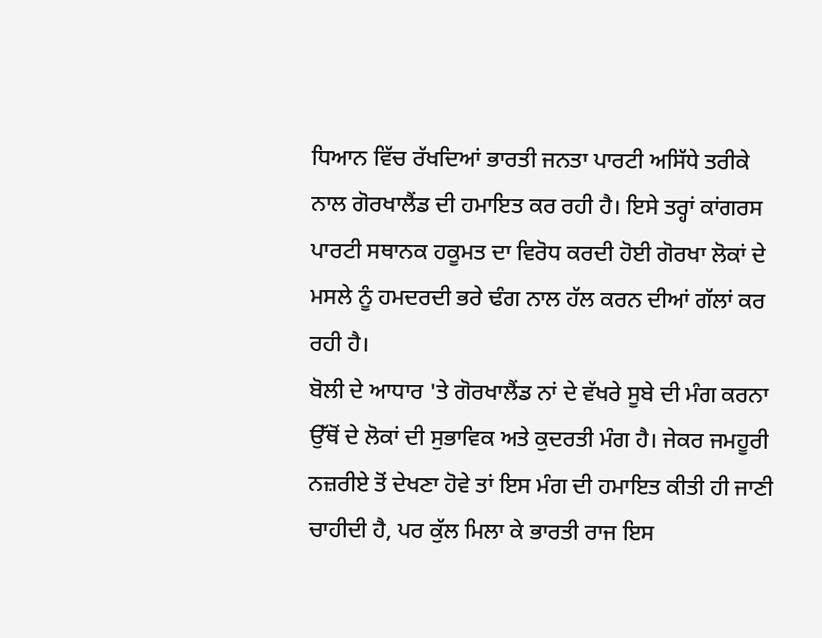ਧਿਆਨ ਵਿੱਚ ਰੱਖਦਿਆਂ ਭਾਰਤੀ ਜਨਤਾ ਪਾਰਟੀ ਅਸਿੱਧੇ ਤਰੀਕੇ ਨਾਲ ਗੋਰਖਾਲੈਂਡ ਦੀ ਹਮਾਇਤ ਕਰ ਰਹੀ ਹੈ। ਇਸੇ ਤਰ੍ਹਾਂ ਕਾਂਗਰਸ ਪਾਰਟੀ ਸਥਾਨਕ ਹਕੂਮਤ ਦਾ ਵਿਰੋਧ ਕਰਦੀ ਹੋਈ ਗੋਰਖਾ ਲੋਕਾਂ ਦੇ ਮਸਲੇ ਨੂੰ ਹਮਦਰਦੀ ਭਰੇ ਢੰਗ ਨਾਲ ਹੱਲ ਕਰਨ ਦੀਆਂ ਗੱਲਾਂ ਕਰ ਰਹੀ ਹੈ।
ਬੋਲੀ ਦੇ ਆਧਾਰ 'ਤੇ ਗੋਰਖਾਲੈਂਡ ਨਾਂ ਦੇ ਵੱਖਰੇ ਸੂਬੇ ਦੀ ਮੰਗ ਕਰਨਾ ਉੱਥੋਂ ਦੇ ਲੋਕਾਂ ਦੀ ਸੁਭਾਵਿਕ ਅਤੇ ਕੁਦਰਤੀ ਮੰਗ ਹੈ। ਜੇਕਰ ਜਮਹੂਰੀ ਨਜ਼ਰੀਏ ਤੋਂ ਦੇਖਣਾ ਹੋਵੇ ਤਾਂ ਇਸ ਮੰਗ ਦੀ ਹਮਾਇਤ ਕੀਤੀ ਹੀ ਜਾਣੀ ਚਾਹੀਦੀ ਹੈ, ਪਰ ਕੁੱਲ ਮਿਲਾ ਕੇ ਭਾਰਤੀ ਰਾਜ ਇਸ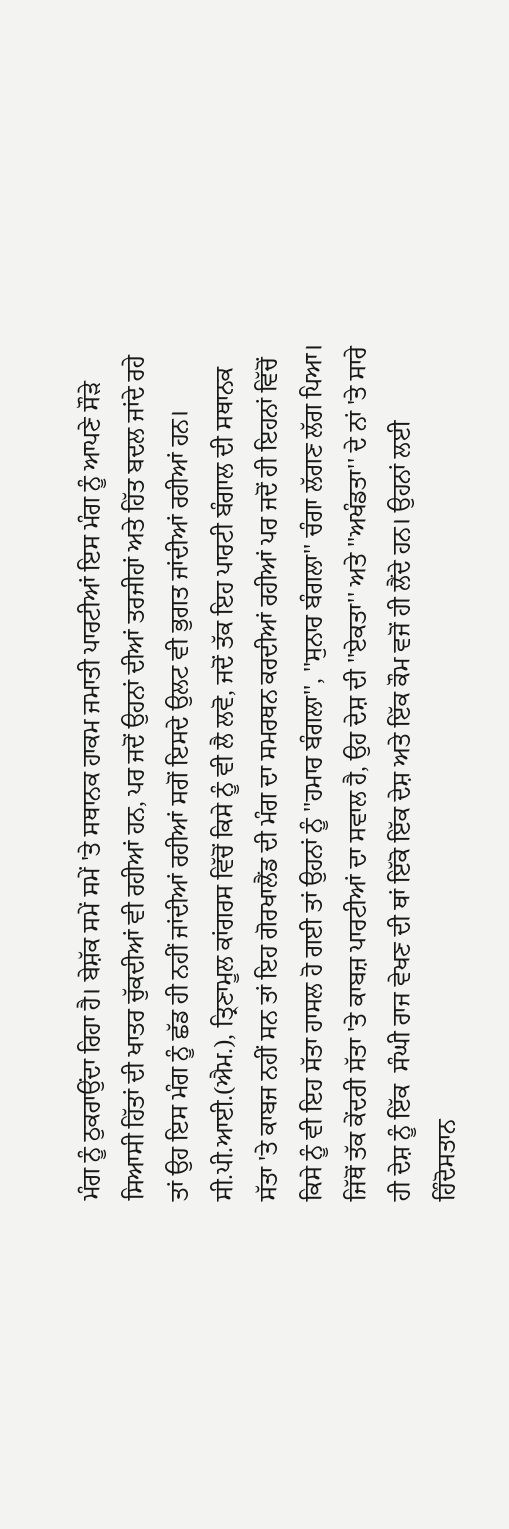ਮੰਗ ਨੂੰ ਠੁਕਰਾਉਂਦਾ ਰਿਹਾ ਹੈ। ਬੇਸ਼ੱਕ ਸਮੇਂ ਸਮੇਂ 'ਤੇ ਸਥਾਨਕ ਹਾਕਮ ਜਮਾਤੀ ਪਾਰਟੀਆਂ ਇਸ ਮੰਗ ਨੂੰ ਆਪਣੇ ਸੌੜੇ ਸਿਆਸੀ ਹਿੱਤਾਂ ਦੀ ਖਾਤਰ ਚੁੱਕਦੀਆਂ ਵੀ ਰਹੀਆਂ ਹਨ, ਪਰ ਜਦੋਂ ਉਹਨਾਂ ਦੀਆਂ ਤਰਜੀਹਾਂ ਅਤੇ ਹਿੱਤ ਬਦਲ ਜਾਂਦੇ ਰਹੇ ਤਾਂ ਉਹ ਇਸ ਮੰਗ ਨੂੰ ਛੱਡ ਹੀ ਨਹੀਂ ਜਾਂਦੀਆਂ ਰਹੀਆਂ ਸਗੋਂ ਇਸਦੇ ਉਲਟ ਵੀ ਭੁਗਤ ਜਾਂਦੀਆਂ ਰਹੀਆਂ ਹਨ। ਸੀ.ਪੀ.ਆਈ.(ਐਮ.), ਤ੍ਰਿਣਾਮੂਲ ਕਾਂਗਰਸ ਵਿੱਚੋਂ ਕਿਸੇ ਨੂੰ ਵੀ ਲੈ ਲਵੋ, ਜਦੋਂ ਤੱਕ ਇਹ ਪਾਰਟੀ ਬੰਗਾਲ ਦੀ ਸਥਾਨਕ ਸੱਤਾ 'ਤੇ ਕਾਬਜ ਨਹੀਂ ਸਨ ਤਾਂ ਇਹ ਗੋਰਖਾਲੈਂਡ ਦੀ ਮੰਗ ਦਾ ਸਮਰਥਨ ਕਰਦੀਆਂ ਰਹੀਆਂ ਪਰ ਜਦੋਂ ਹੀ ਇਹਨਾਂ ਵਿੱਚੋਂ ਕਿਸੇ ਨੂੰ ਵੀ ਇਹ ਸੱਤਾ ਹਾਸਲ ਹੋ ਗਈ ਤਾਂ ਉਹਨਾਂ ਨੂੰ ''ਹਮਾਰ ਬੰਗਲਾ'', ''ਸੁਨਾਰ ਬੰਗਲਾ'' ਚੰਗਾ ਲੱਗਣ ਲੱਗ ਪਿਆ।
ਜਿੱਥੋਂ ਤੱਕ ਕੇਂਦਰੀ ਸੱਤਾ 'ਤੇ ਕਾਬਜ਼ ਪਾਰਟੀਆਂ ਦਾ ਸਵਾਲ ਹੈ, ਉਹ ਦੇਸ਼ ਦੀ ''ਏਕਤਾ'' ਅਤੇ ''ਅਖੰਡਤਾ'' ਦੇ ਨਾਂ 'ਤੇ ਸਾਰੇ ਹੀ ਦੇਸ਼ ਨੂੰ ਇੱਕ  ਸੰਘੀ ਰਾਜ ਵੇਖਣ ਦੀ ਥਾਂ ਇੱਕੋ ਇੱਕ ਦੇਸ਼ ਅਤੇ ਇੱਕ ਕੌਮ ਵਜੋਂ ਹੀ ਲੈਂਦੇ ਹਨ। ਉਹਨਾਂ ਲਈ ਹਿੰਦੋਸਤਾਨ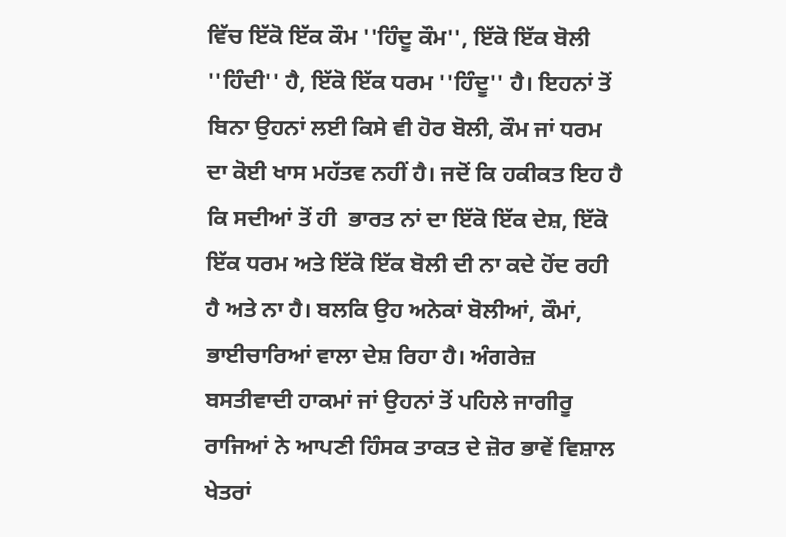ਵਿੱਚ ਇੱਕੋ ਇੱਕ ਕੌਮ ''ਹਿੰਦੂ ਕੌਮ'', ਇੱਕੋ ਇੱਕ ਬੋਲੀ ''ਹਿੰਦੀ'' ਹੈ, ਇੱਕੋ ਇੱਕ ਧਰਮ ''ਹਿੰਦੂ'' ਹੈ। ਇਹਨਾਂ ਤੋਂ ਬਿਨਾ ਉਹਨਾਂ ਲਈ ਕਿਸੇ ਵੀ ਹੋਰ ਬੋਲੀ, ਕੌਮ ਜਾਂ ਧਰਮ ਦਾ ਕੋਈ ਖਾਸ ਮਹੱਤਵ ਨਹੀਂ ਹੈ। ਜਦੋਂ ਕਿ ਹਕੀਕਤ ਇਹ ਹੈ ਕਿ ਸਦੀਆਂ ਤੋਂ ਹੀ  ਭਾਰਤ ਨਾਂ ਦਾ ਇੱਕੋ ਇੱਕ ਦੇਸ਼, ਇੱਕੋ ਇੱਕ ਧਰਮ ਅਤੇ ਇੱਕੋ ਇੱਕ ਬੋਲੀ ਦੀ ਨਾ ਕਦੇ ਹੋਂਦ ਰਹੀ ਹੈ ਅਤੇ ਨਾ ਹੈ। ਬਲਕਿ ਉਹ ਅਨੇਕਾਂ ਬੋਲੀਆਂ, ਕੌਮਾਂ, ਭਾਈਚਾਰਿਆਂ ਵਾਲਾ ਦੇਸ਼ ਰਿਹਾ ਹੈ। ਅੰਗਰੇਜ਼ ਬਸਤੀਵਾਦੀ ਹਾਕਮਾਂ ਜਾਂ ਉਹਨਾਂ ਤੋਂ ਪਹਿਲੇ ਜਾਗੀਰੂ ਰਾਜਿਆਂ ਨੇ ਆਪਣੀ ਹਿੰਸਕ ਤਾਕਤ ਦੇ ਜ਼ੋਰ ਭਾਵੇਂ ਵਿਸ਼ਾਲ ਖੇਤਰਾਂ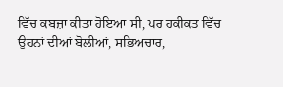ਵਿੱਚ ਕਬਜ਼ਾ ਕੀਤਾ ਹੋਇਆ ਸੀ, ਪਰ ਹਕੀਕਤ ਵਿੱਚ ਉਹਨਾਂ ਦੀਆਂ ਬੋਲੀਆਂ, ਸਭਿਅਚਾਰ,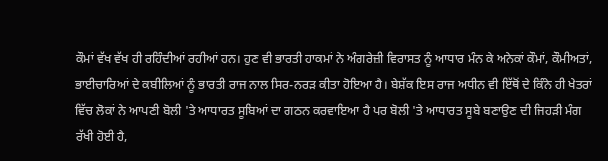ਕੌਮਾਂ ਵੱਖ ਵੱਖ ਹੀ ਰਹਿੰਦੀਆਂ ਰਹੀਆਂ ਹਨ। ਹੁਣ ਵੀ ਭਾਰਤੀ ਹਾਕਮਾਂ ਨੇ ਅੰਗਰੇਜ਼ੀ ਵਿਰਾਸਤ ਨੂੰ ਆਧਾਰ ਮੰਨ ਕੇ ਅਨੇਕਾਂ ਕੌਮਾਂ, ਕੌਮੀਅਤਾਂ, ਭਾਈਚਾਰਿਆਂ ਦੇ ਕਬੀਲਿਆਂ ਨੂੰ ਭਾਰਤੀ ਰਾਜ ਨਾਲ ਸਿਰ-ਨਰੜ ਕੀਤਾ ਹੋਇਆ ਹੈ। ਬੇਸ਼ੱਕ ਇਸ ਰਾਜ ਅਧੀਨ ਵੀ ਇੱਥੋਂ ਦੇ ਕਿੰਨੇ ਹੀ ਖੇਤਰਾਂ ਵਿੱਚ ਲੋਕਾਂ ਨੇ ਆਪਣੀ ਬੋਲੀ 'ਤੇ ਆਧਾਰਤ ਸੂਬਿਆਂ ਦਾ ਗਠਨ ਕਰਵਾਇਆ ਹੈ ਪਰ ਬੋਲੀ 'ਤੇ ਆਧਾਰਤ ਸੂਬੇ ਬਣਾਉਣ ਦੀ ਜਿਹੜੀ ਮੰਗ ਰੱਖੀ ਹੋਈ ਹੈ,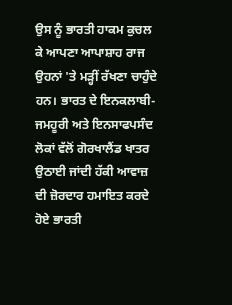ਉਸ ਨੂੰ ਭਾਰਤੀ ਹਾਕਮ ਕੁਚਲ ਕੇ ਆਪਣਾ ਆਪਾਸ਼ਾਹ ਰਾਜ ਉਹਨਾਂ 'ਤੇ ਮੜ੍ਹੀਂ ਰੱਖਣਾ ਚਾਹੁੰਦੇ ਹਨ। ਭਾਰਤ ਦੇ ਇਨਕਲਾਬੀ-ਜਮਹੂਰੀ ਅਤੇ ਇਨਸਾਫਪਸੰਦ ਲੋਕਾਂ ਵੱਲੋਂ ਗੋਰਖਾਲੈਂਡ ਖਾਤਰ ਉਠਾਈ ਜਾਂਦੀ ਹੱਕੀ ਆਵਾਜ਼ ਦੀ ਜ਼ੋਰਦਾਰ ਹਮਾਇਤ ਕਰਦੇ ਹੋਏ ਭਾਰਤੀ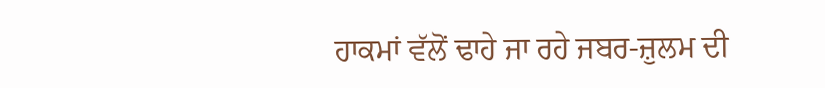ਹਾਕਮਾਂ ਵੱਲੋਂ ਢਾਹੇ ਜਾ ਰਹੇ ਜਬਰ-ਜ਼ੁਲਮ ਦੀ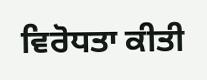ਵਿਰੋਧਤਾ ਕੀਤੀ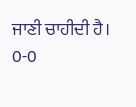ਜਾਣੀ ਚਾਹੀਦੀ ਹੈ।
0-0